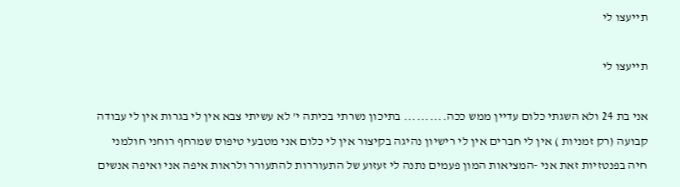תייעצו לי

תייעצו לי

אני בת 24 ולא השגתי כלום עדיין ממש ככה.......... בתיכון נשרתי בכיתה י' לא עשיתי צבא אין לי בגרות אין לי עבודה קבועה (רק זמניות ) אין לי חברים אין לי רישיון נהיגה בקיצור אין לי כלום אני מטבעי טיפוס שמרחף רוחני חולמני חיה בפנטזיות זאת אני -המציאות המון פעמים נתנה לי זעזוע של התעוררות להתעורר ולראות איפה אני ואיפה אנשים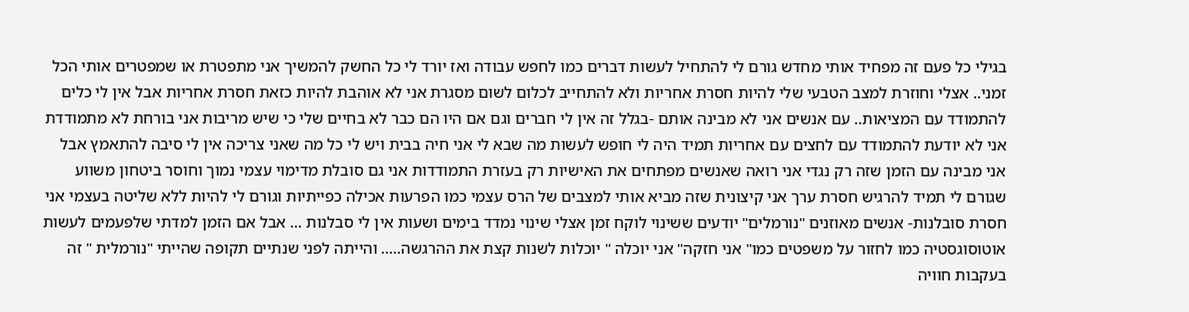בגילי כל פעם זה מפחיד אותי מחדש גורם לי להתחיל לעשות דברים כמו לחפש עבודה ואז יורד לי כל החשק להמשיך אני מתפטרת או שמפטרים אותי הכל זמני.. אצלי וחוזרת למצב הטבעי שלי להיות חסרת אחריות ולא להתחייב לכלום לשום מסגרת אני לא אוהבת להיות כזאת חסרת אחריות אבל אין לי כלים להתמודד עם המציאות.. עם אנשים אני לא מבינה אותם -בגלל זה אין לי חברים וגם אם היו הם כבר לא בחיים שלי כי שיש מריבות אני בורחת לא מתמודדת אני לא יודעת להתמודד עם לחצים עם אחריות תמיד היה לי חופש לעשות מה שבא לי אני חיה בבית ויש לי כל מה שאני צריכה אין לי סיבה להתאמץ אבל אני מבינה עם הזמן שזה רק נגדי אני רואה שאנשים מפתחים את האישיות רק בעזרת התמודדות אני גם סובלת מדימוי עצמי נמוך וחוסר ביטחון משווע שגורם לי תמיד להרגיש חסרת ערך אני קיצונית שזה מביא אותי למצבים של הרס עצמי כמו הפרעות אכילה כפייתיות וגורם לי להיות ללא שליטה בעצמי אני חסרת סובלנות- אנשים מאוזנים "נורמלים" יודעים ששינוי לוקח זמן אצלי שינוי נמדד בימים ושעות אין לי סבלנות ... אבל אם הזמן למדתי שלפעמים לעשות אוטוסוגסטיה כמו לחזור על משפטים כמו" אני חזקה" אני יוכלה " יוכלות לשנות קצת את ההרגשה..... והייתה לפני שנתיים תקופה שהייתי "נורמלית " זה בעקבות חוויה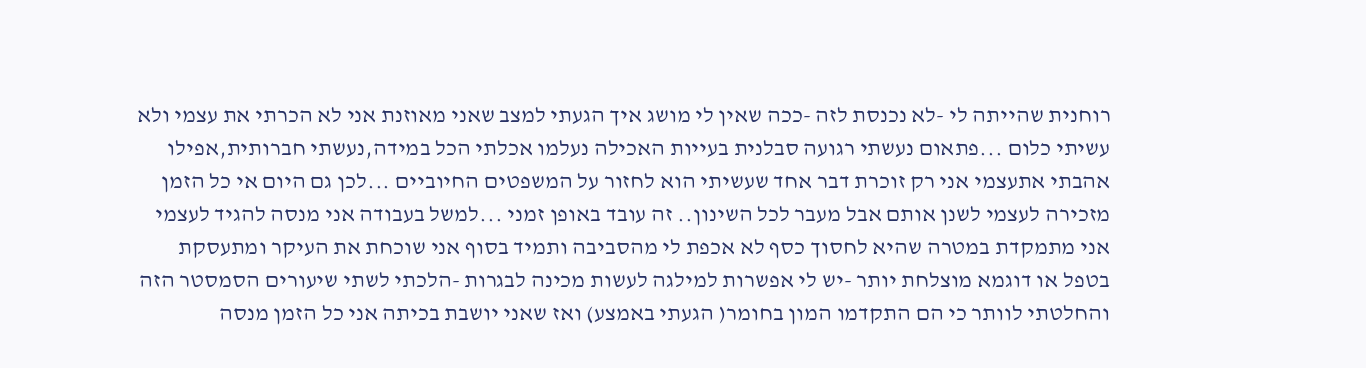רוחנית שהייתה לי -לא נכנסת לזה -ככה שאין לי מושג איך הגעתי למצב שאני מאוזנת אני לא הכרתי את עצמי ולא עשיתי כלום ...פתאום נעשתי רגועה סבלנית בעייות האכילה נעלמו אכלתי הכל במידה,נעשתי חברותית,אפילו אהבתי אתעצמי אני רק זוכרת דבר אחד שעשיתי הוא לחזור על המשפטים החיוביים ...לכן גם היום אי כל הזמן מזכירה לעצמי לשנן אותם אבל מעבר לכל השינון.. זה עובד באופן זמני ...למשל בעבודה אני מנסה להגיד לעצמי אני מתמקדת במטרה שהיא לחסוך כסף לא אכפת לי מהסביבה ותמיד בסוף אני שוכחת את העיקר ומתעסקת בטפל או דוגמא מוצלחת יותר -יש לי אפשרות למילגה לעשות מכינה לבגרות -הלכתי לשתי שיעורים הסמסטר הזה והחלטתי לוותר כי הם התקדמו המון בחומר( הגעתי באמצע) ואז שאני יושבת בכיתה אני כל הזמן מנסה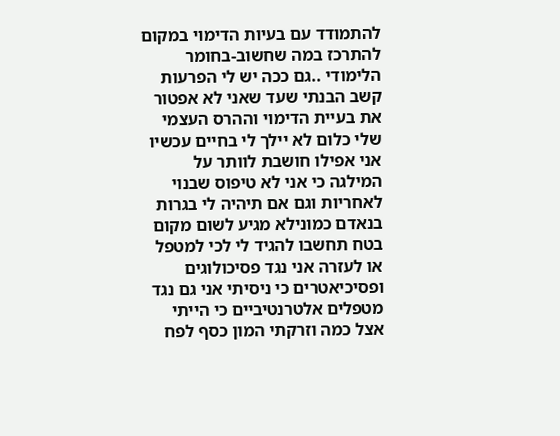להתמודד עם בעיות הדימוי במקום להתרכז במה שחשוב-בחומר הלימודי ..גם ככה יש לי הפרעות קשב הבנתי שעד שאני לא אפטור את בעיית הדימוי וההרס העצמי שלי כלום לא יילך לי בחיים עכשיו אני אפילו חושבת לוותר על המילגה כי אני לא טיפוס שבנוי לאחריות וגם אם תיהיה לי בגרות בנאדם כמונילא מגיע לשום מקום בטח תחשבו להגיד לי לכי למטפל או לעזרה אני נגד פסיכולוגים ופסיכיאטרים כי ניסיתי אני גם נגד מטפלים אלטרנטיביים כי הייתי אצל כמה וזרקתי המון כסף לפח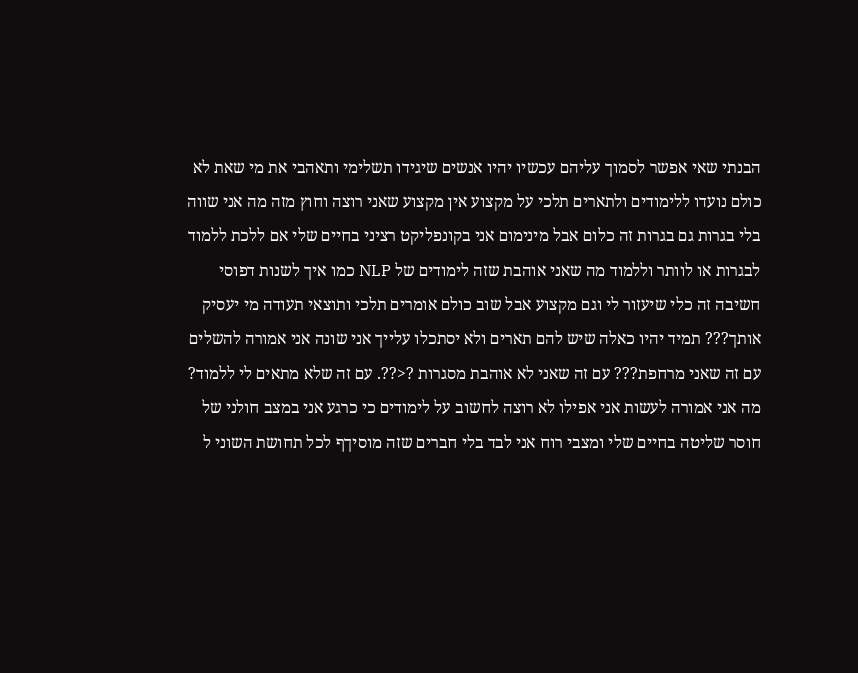הבנתי שאי אפשר לסמוך עליהם עכשיו יהיו אנשים שיגידו תשלימי ותאהבי את מי שאת לא כולם נועדו ללימודים ולתארים תלכי על מקצוע אין מקצוע שאני רוצה וחוץ מזה מה אני שווה בלי בגרות גם בגרות זה כלום אבל מינימום אני בקונפליקט רציני בחיים שלי אם ללכת ללמוד לבגרות או לוותר וללמוד מה שאני אוהבת שזה לימודים של NLP כמו איך לשנות דפוסי חשיבה זה כלי שיעזור לי וגם מקצוע אבל שוב כולם אומרים תלכי ותוצאי תעודה מי יעסיק אותך??? תמיד יהיו כאלה שיש להם תארים ולא יסתכלו עלייך אני שונה אני אמורה להשלים עם זה שאני מרחפת??? עם זה שאני לא אוהבת מסגרות ?<??. עם זה שלא מתאים לי ללמוד? מה אני אמורה לעשות אני אפילו לא רוצה לחשוב על לימודים כי כרגע אני במצב חולני של חוסר שליטה בחיים שלי ומצבי רוח אני לבד בלי חברים שזה מוסיךף לכל תחושת השוני ל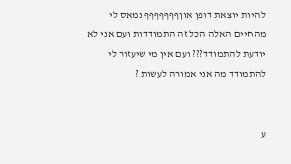להיות יוצאת דופן אוןףףףףףףף נמאס לי מהחיים האלה הכל זה התמודדות ועם אני לא יודעת להתמודד??? ועם אין מי שיעזור לי להתמודד מה אני אמורה לעשות ?


ע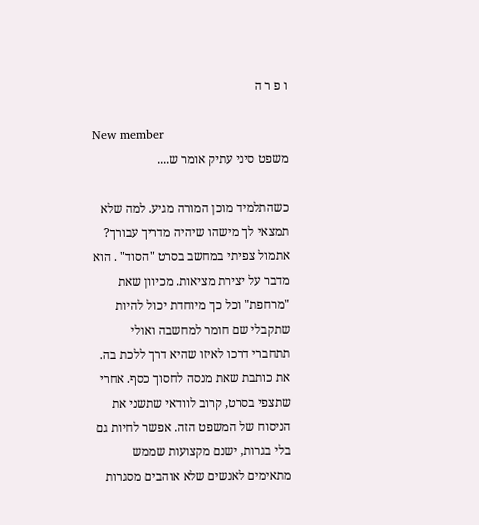ו פ ר ה

New member
משפט סיני עתיק אומר ש....

כשהתלמיד מוכן המורה מגיע. למה שלא תמצאי לך מישהו שיהיה מדריך עבורך? אתמול צפיתי במחשב בסרט "הסוד" . הוא מדבר על יצירת מציאות. מכיוון שאת "מרחפת" וכל כך מיוחדת יכול להיות שתקבלי שם חומר למחשבה ואולי תתחברי דרכו לאיזו שהיא דרך ללכת בה. את כותבת שאת מנסה לחסוך כסף. אחרי שתצפי בסרט, קרוב לוודאי שתשני את הניסוח של המשפט הזה. אפשר לחיות גם בלי בגרות, ישנם מקצועות שממש מתאימים לאנשים שלא אוהבים מסגרות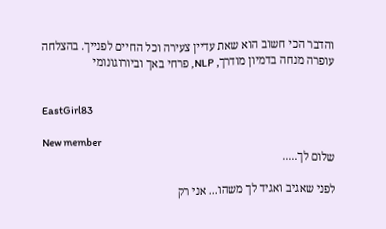והדבר הכי חשוב הוא שאת עדיין צעירה וכל החיים לפנייך. בהצלחה עופרה מנחה בדמיון מודרך, NLP, פרחי באך וביורוגונומי


EastGirl83

New member
שלום לך.....

לפני שאגיב ואגיד לך משהו... אני רק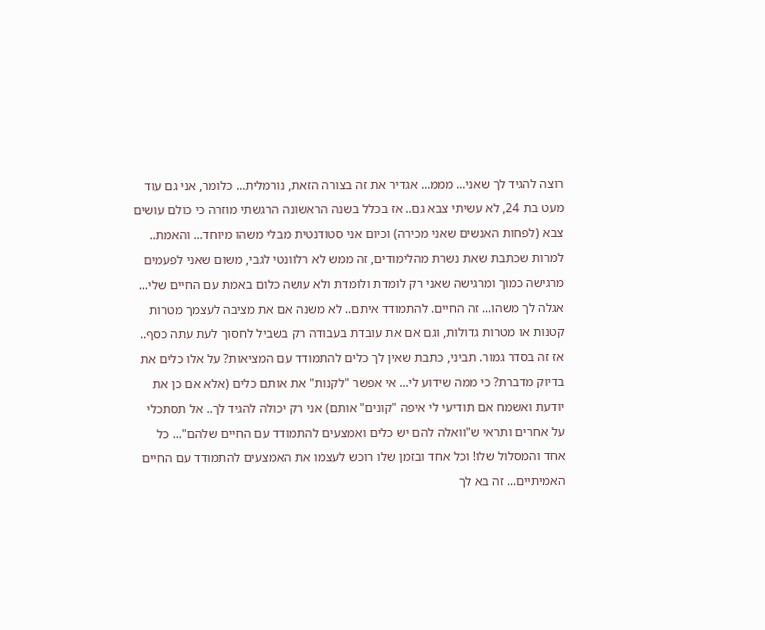רוצה להגיד לך שאני... מממ... אגדיר את זה בצורה הזאת, נורמלית... כלומר, אני גם עוד מעט בת 24, לא עשיתי צבא גם.. אז בכלל בשנה הראשונה הרגשתי מוזרה כי כולם עושים צבא (לפחות האנשים שאני מכירה) וכיום אני סטודנטית מבלי משהו מיוחד... והאמת.. למרות שכתבת שאת נשרת מהלימודים, זה ממש לא רלוונטי לגבי, משום שאני לפעמים מרגישה כמוך ומרגישה שאני רק לומדת ולומדת ולא עושה כלום באמת עם החיים שלי... אגלה לך משהו... זה החיים. להתמודד איתם.. לא משנה אם את מציבה לעצמך מטרות קטנות או מטרות גדולות, וגם אם את עובדת בעבודה רק בשביל לחסוך לעת עתה כסף.. אז זה בסדר גמור. תביני, כתבת שאין לך כלים להתמודד עם המציאות? על אלו כלים את בדיוק מדברת? כי ממה שידוע לי... אי אפשר "לקנות" את אותם כלים (אלא אם כן את יודעת ואשמח אם תודיעי לי איפה "קונים" אותם) אני רק יכולה להגיד לך.. אל תסתכלי על אחרים ותראי ש"וואלה להם יש כלים ואמצעים להתמודד עם החיים שלהם"... כל אחד והמסלול שלו! וכל אחד ובזמן שלו רוכש לעצמו את האמצעים להתמודד עם החיים האמיתיים... זה בא לך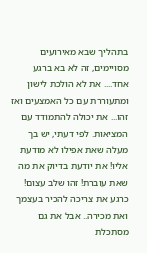בתהליך שבא מאירועים מסויימים, זה לא בא ברגע אחד.... את לא הולכת לישון ומתעוררת עם כל האמצעים ואז זהו... את יכולה להתמודד עם המציאות. לפי דעתי, יש בך מעלה שאת אפילו לא מודעת אליו! את יודעת בדיוק את מה שאת עוברת! זהו שלב עצום! כרגע את צריכה להכיר בעצמך ואת מכירה.. אבל את גם מסתכלת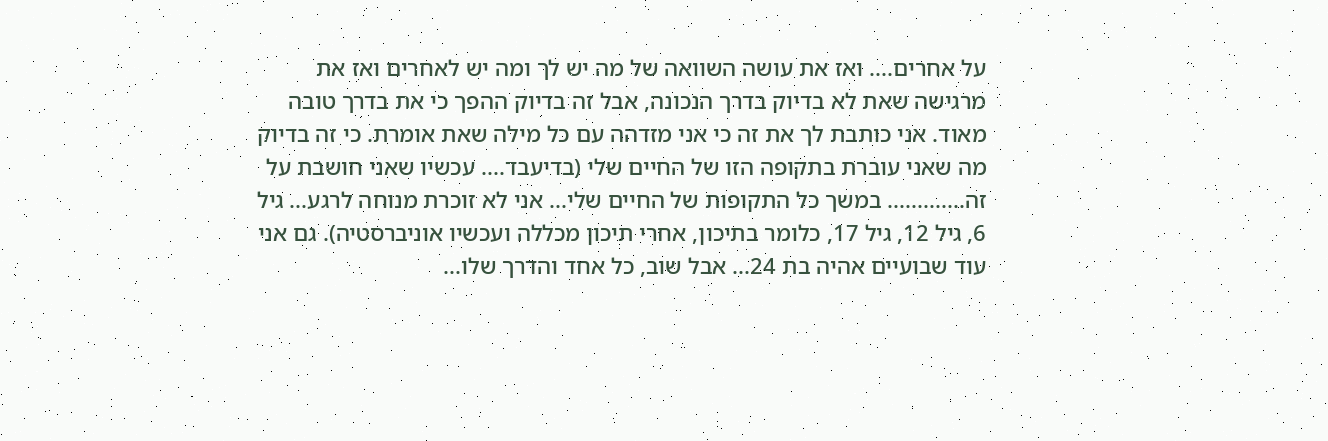על אחרים.... ואז את עושה השוואה של מה יש לך ומה יש לאחרים ואז את מרגישה שאת לא בדיוק בדרך הנכונה, אבל זה בדיוק ההפך כי את בדרך טובה מאוד. אני כותבת לך את זה כי אני מזדהה עם כל מילה שאת אומרת. כי זה בדיוק מה שאני עוברת בתקופה הזו של החיים שלי (בדיעבד.... עכשיו שאני חושבת על זה............. במשך כל התקופות של החיים שלי... אני לא זוכרת מנוחה לרגע... גיל 6, גיל 12, גיל 17, כלומר בתיכון, אחרי תיכון מכללה ועכשיו אוניברסטיה). גם אני עוד שבועיים אהיה בת 24... אבל שוב, כל אחד והדרך שלו...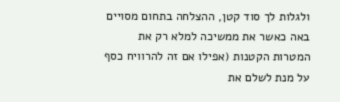ולגלות לך סוד קטן, ההצלחה בתחום מסויים באה כאשר את ממשיכה למלא רק את המטרות הקטנות (אפילו אם זה להרוויח כסף על מנת לשלם את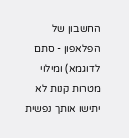החשבון של הפלאפון - סתם לדוגמא) ומילוי מטרות קנות לא יתישו אותך נפשית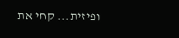ופיזית... קחי את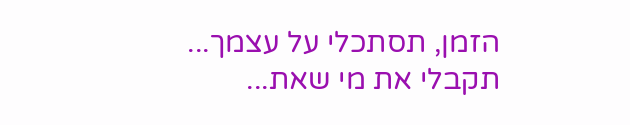הזמן, תסתכלי על עצמך... תקבלי את מי שאת...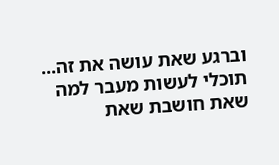וברגע שאת עושה את זה... תוכלי לעשות מעבר למה שאת חושבת שאת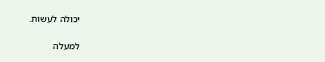יכולה לעשות.

למעלה